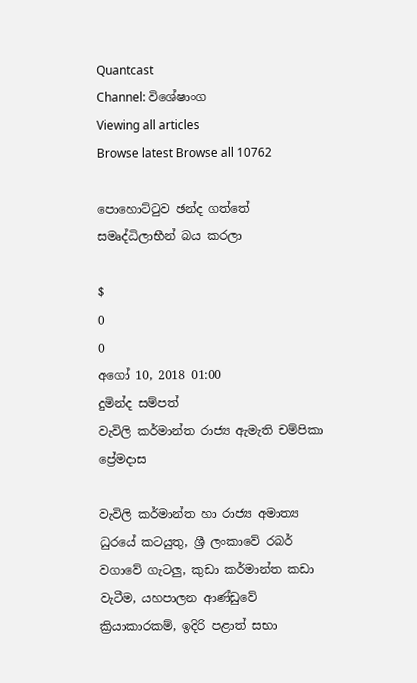Quantcast
Channel: විශේෂාංග
Viewing all articles
Browse latest Browse all 10762

පොහොට්ටුව ඡන්ද ගත්තේ සමෘද්ධිලාභීන් බය කරලා

$
0
0
අගෝ 10, 2018 01:00
දුමින්ද සම්පත්
වැවිලි කර්මාන්ත රාජ්‍ය ඇමැති චම්පිකා ප්‍රේමදාස

වැවිලි කර්මාන්ත හා රාජ්‍ය අමාත්‍ය ධුරයේ කටයුතු, ශ්‍රී ලංකාවේ රබර් වගාවේ ගැටලු, කුඩා කර්මාන්ත කඩා වැටීම, යහපාලන ආණ්ඩුවේ ක්‍රියාකාරකම්, ඉදිරි පළාත් සභා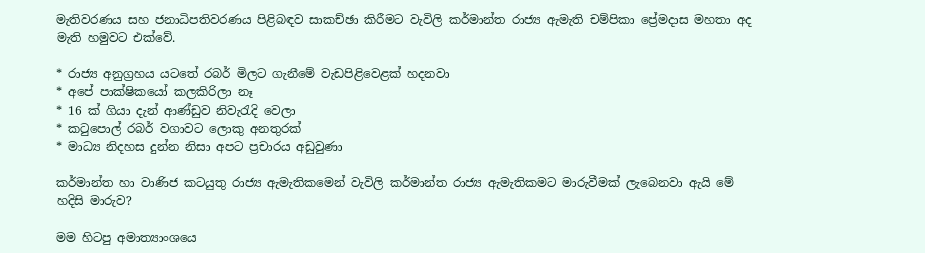මැතිවරණය සහ ජනාධිපතිවරණය පිළිබඳව සාකච්ඡා කිරීමට වැවිලි කර්මාන්ත රාජ්‍ය ඇමැති චම්පිකා ප්‍රේමදාස මහතා අද මැති හමුවට එක්වේ.

* රාජ්‍ය අනුග්‍රහය යටතේ රබර් මිලට ගැනීමේ වැඩපිළිවෙළක් හදනවා
* අපේ පාක්ෂිකයෝ කලකිරිලා නෑ
* 16 ක් ගියා දැන් ආණ්ඩුව නිවැරැදි වෙලා
* කටුපොල් රබර් වගාවට ලොකු අනතුරක්
* මාධ්‍ය නිදහස දුන්න නිසා අපට ප්‍රචාරය අඩුවුණා

කර්මාන්ත හා වාණිජ කටයුතු රාජ්‍ය ඇමැතිකමෙන් වැවිලි කර්මාන්ත රාජ්‍ය ඇමැතිකමට මාරුවීමක් ලැබෙනවා ඇයි මේ හදිසි මාරුව?

මම හිටපු අමාත්‍යාංශයෙ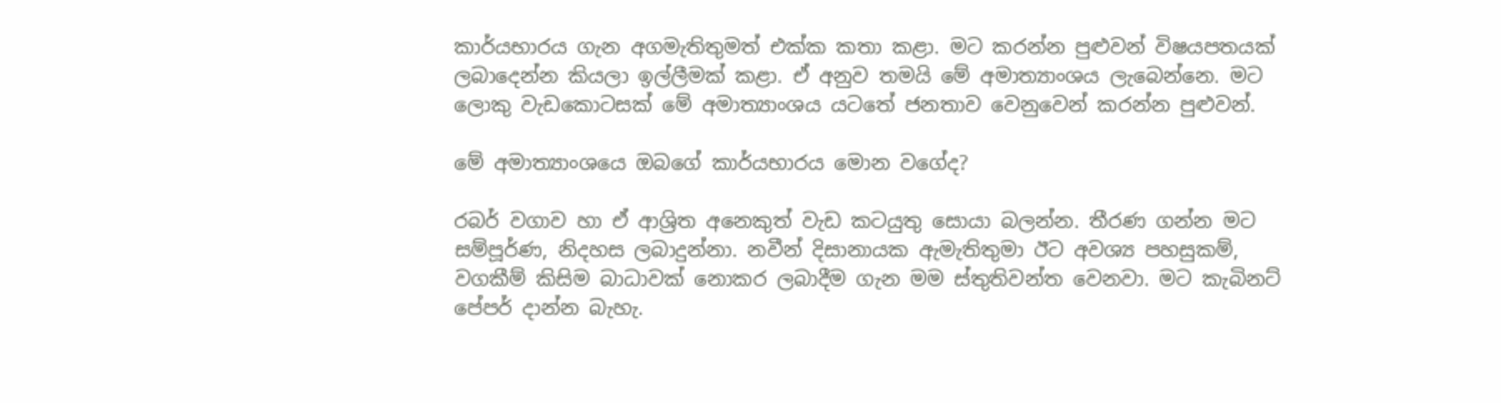කාර්යභාරය ගැන අගමැතිතුමත් එක්ක කතා කළා. මට කරන්න පුළුවන් විෂයපතයක් ලබාදෙන්න කියලා ඉල්ලීමක් කළා. ඒ අනුව තමයි මේ අමාත්‍යාංශය ලැබෙන්නෙ. මට ලොකු වැඩකොටසක් මේ අමාත්‍යාංශය යටතේ ජනතාව වෙනුවෙන් කරන්න පුළුවන්.

මේ අමාත්‍යාංශයෙ ඔබගේ කාර්යභාරය මොන වගේද?

රබර් වගාව හා ඒ ආශ්‍රිත අනෙකුත් වැඩ කටයුතු සොයා බලන්න. තීරණ ගන්න මට සම්පූර්ණ, නිදහස ලබාදුන්නා. නවීන් දිසානායක ඇමැතිතුමා ඊට අවශ්‍ය පහසුකම්, වගකීම් කිසිම බාධාවක් නොකර ලබාදීම ගැන මම ස්තුතිවන්ත වෙනවා. මට කැබිනට් පේපර් දාන්න බැහැ.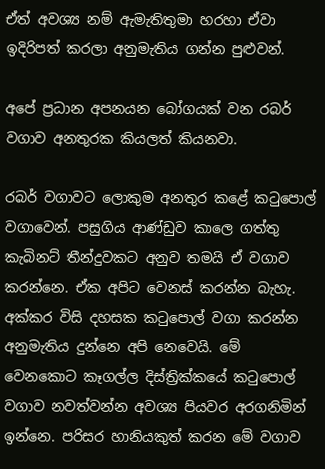ඒත් අවශ්‍ය නම් ඇමැතිතුමා හරහා ඒවා ඉදිරිපත් කරලා අනුමැතිය ගන්න පුළුවන්.

අපේ ප්‍රධාන අපනයන බෝගයක් වන රබර් වගාව අනතුරක කියලත් කියනවා.

රබර් වගාවට ලොකුම අනතුර කළේ කටුපොල් වගාවෙන්. පසුගිය ආණ්ඩුව ‍කාලෙ ගත්තු කැබිනට් තීන්දුවකට අනුව තමයි ඒ වගාව කරන්නෙ. ඒක අපිට වෙනස් කරන්න බැහැ. අක්කර විසි දහසක කටුපොල් වගා කරන්න අනුමැතිය දුන්නෙ අපි නෙවෙයි. මේ වෙනකොට කෑගල්ල දිස්ත්‍රික්කයේ කටුපොල් වගාව නවත්වන්න අවශ්‍ය පියවර අරගනිමින් ඉන්නෙ. පරිසර හානියකුත් කරන මේ වගාව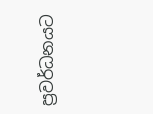ප්‍රවර්ධනයට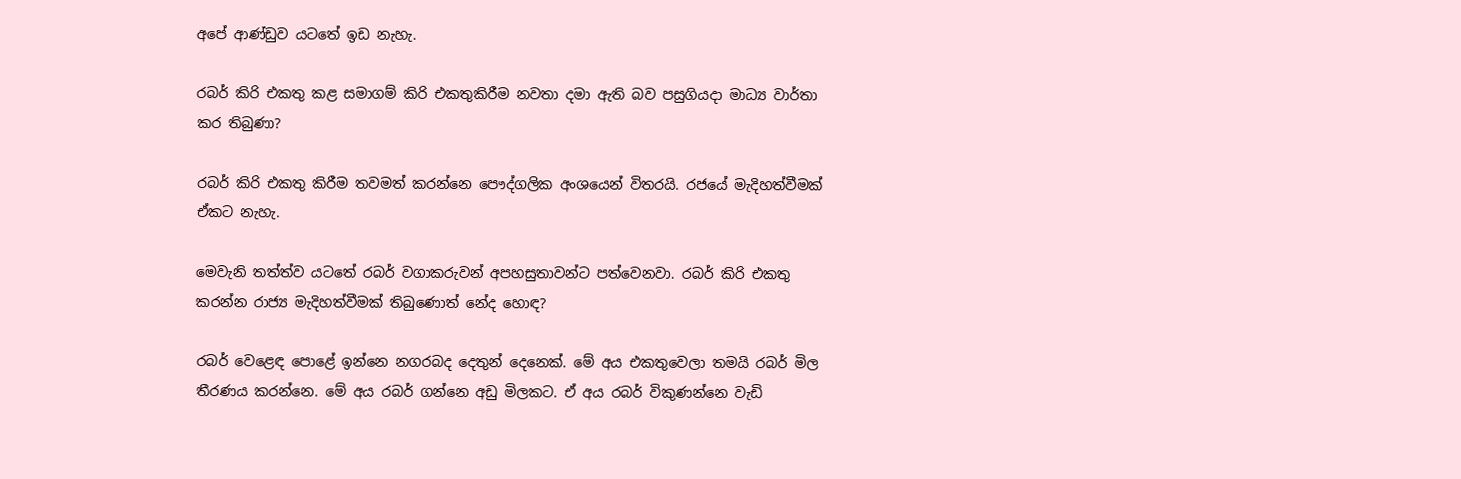අපේ ආණ්ඩුව යටතේ ඉඩ නැහැ.

රබර් කිරි එකතු කළ සමාගම් කිරි එකතුකිරීම නවතා දමා ඇති බව පසුගියදා මාධ්‍ය වාර්තා කර තිබුණා?

රබර් කිරි එකතු කිරීම තවමත් කරන්නෙ පෞද්ගලික අංශයෙන් විතරයි. රජයේ මැදිහත්වීමක් ඒකට නැහැ.

මෙවැනි තත්ත්ව යටතේ රබර් වගාකරුවන් අපහසුතාවන්ට පත්වෙනවා. රබර් කිරි එකතු කරන්න රාජ්‍ය මැදිහත්වීමක් තිබුණොත් නේද හොඳ?

රබර් වෙළෙඳ පොළේ ඉන්නෙ නගරබද දෙතුන් දෙනෙක්. මේ අය එකතුවෙලා තමයි රබර් මිල තීරණය කරන්නෙ. මේ අය රබර් ගන්නෙ අඩු මිලකට. ඒ අය රබර් විකුණන්නෙ වැඩි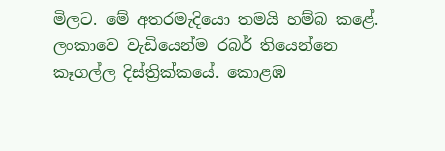මිලට. මේ අතරමැදියො තමයි හම්බ කළේ. ලංකාවෙ වැඩියෙන්ම රබර් තියෙන්නෙ කෑගල්ල දිස්ත්‍රික්කයේ. කොළඹ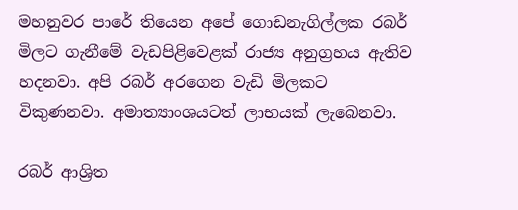මහනුවර පාරේ තියෙන අපේ ගොඩනැගිල්ලක රබර් මිලට ගැනීමේ වැඩපිළිවෙළක් රාජ්‍ය අනුග්‍රහය ඇතිව හදනවා. අපි රබර් අරගෙන වැඩි මිලකට විකුණනවා. අමාත්‍යාංශය‍ටත් ලාභයක් ලැබෙනවා.

රබර් ආශ්‍රිත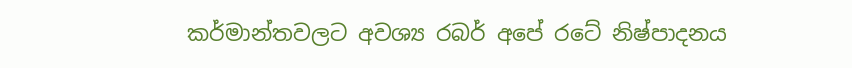කර්මාන්තවලට අවශ්‍ය රබර් අපේ රටේ නිෂ්පාදනය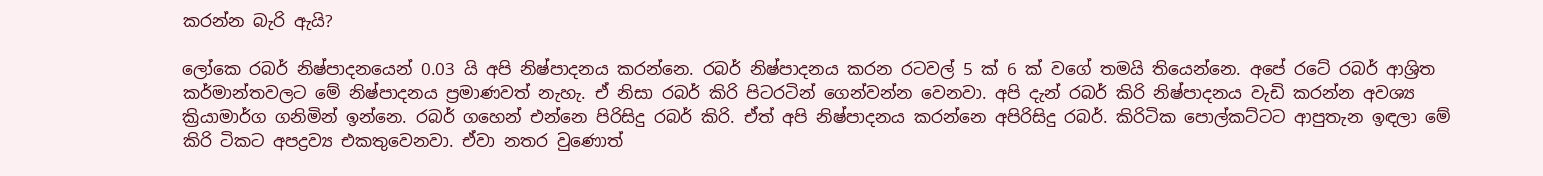කරන්න බැරි ඇයි?

ලෝකෙ රබර් නිෂ්පාදනයෙන් 0.03 යි අපි නිෂ්පාදනය කරන්නෙ. රබර් නිෂ්පාදනය කරන රටවල් 5 ක් 6 ක් වගේ තමයි තියෙන්නෙ. අපේ රටේ රබර් ආශ්‍රිත කර්මාන්තවලට මේ නිෂ්පාදනය ප්‍රමාණවත් නැහැ. ඒ නිසා රබර් කිරි පිටරටින් ගෙන්වන්න වෙනවා. අපි දැන් රබර් කිරි නිෂ්පාදනය වැඩි කරන්න අවශ්‍ය ක්‍රියාමාර්ග ගනිමින් ඉන්නෙ. රබර් ගහෙන් එන්නෙ පිරිසිදු රබර් කිරි. ඒත් අපි නිෂ්පාදනය කරන්නෙ අපිරිසිදු රබර්. කිරිටික පොල්කට්ටට ආපුතැන ඉඳලා මේ කිරි ටිකට අපද්‍රව්‍ය එකතුවෙනවා. ඒවා නතර වුණොත්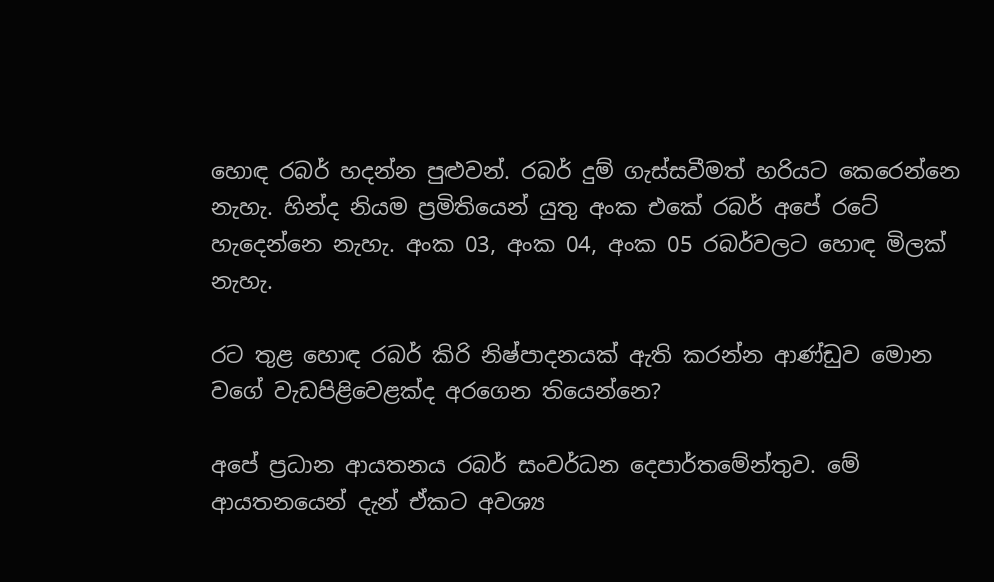හොඳ රබර් හදන්න පුළුවන්. රබර් දුම් ගැස්සවීමත් හරියට කෙරෙන්නෙ නැහැ. හින්ද නියම ප්‍රමිතියෙන් යුතු අංක එකේ රබර් අපේ රටේ හැදෙන්නෙ නැහැ. අංක 03, අංක 04, අංක 05 රබර්වලට හොඳ මිලක් නැහැ.

රට තුළ හොඳ රබර් කිරි නිෂ්පාදනයක් ඇති කරන්න ආණ්ඩුව මොන වගේ වැඩපිළිවෙළක්ද අරගෙන ත‍ියෙන්නෙ?

අපේ ප්‍රධාන ආයතනය රබර් සංවර්ධන දෙපාර්තමේන්තුව. මේ ආයතනයෙන් දැන් ඒකට අවශ්‍ය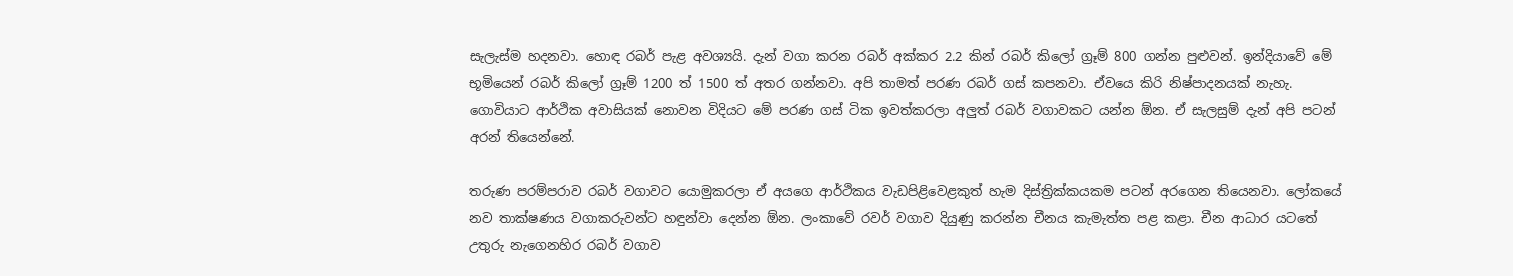සැලැස්ම හදනවා. හොඳ රබර් පැළ අවශ්‍යයි. දැන් වගා කරන රබර් අක්කර 2.2 කින් රබර් කිලෝ ග්‍රෑම් 800 ගන්න පුළුවන්. ඉන්දියාවේ මේ භූමියෙන් රබර් කිලෝ ග්‍රෑම් 1200 ත් 1500 ත් අතර ගන්නවා. අපි තාමත් පරණ රබර් ගස් කපනවා. ඒවයෙ කිරි නිෂ්පාදනයක් නැහැ. ගොවියාට ආර්ථික අවාසියක් නොවන විදියට මේ පරණ ගස් ටික ඉවත්කරලා අලුත් රබර් වගාවකට යන්න ඕන. ඒ සැලසුම් දැන් අපි පටන් අරන් තියෙන්නේ.

තරුණ පරම්පරාව රබර් වගාවට යොමුකරලා ඒ අයගෙ ආර්ථිකය වැඩපිළිවෙළකුත් හැම දිස්ත්‍රික්කයකම පටන් අරගෙන තියෙනවා. ලෝකයේ නව තාක්ෂණය වගාකරුවන්ට හඳුන්වා දෙන්න ඕන. ලංකාවේ රවර් වගාව දියුණු කරන්න චීනය කැමැත්ත පළ කළා. චීන ආධාර යටතේ උතුරු නැගෙනහිර රබර් වගාව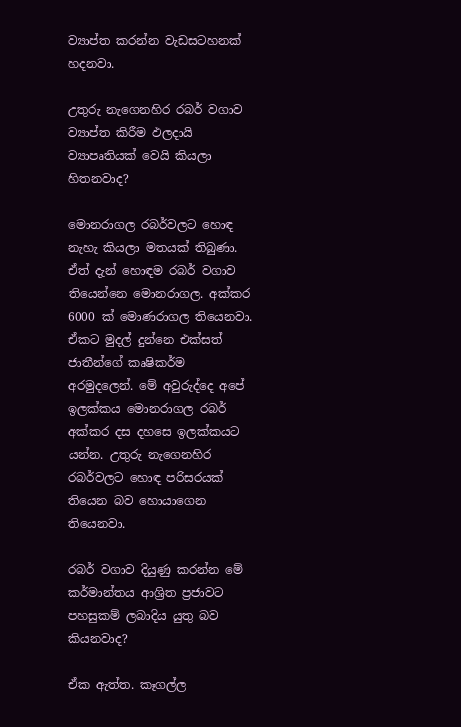ව්‍යාප්ත කරන්න වැඩසටහනක් හදනවා.

උතුරු නැගෙනහිර රබර් වගාව ව්‍යාප්ත කිරීම ඵලදායි ව්‍යාපෘතියක් වෙයි කියලා හිතනවාද?

මොනරාගල රබර්වලට හොඳ නැහැ කියලා මතයක් තිබුණා. ඒත් දැන් හොඳම රබර් වගාව තියෙන්නෙ මොනරාගල. අක්කර 6000 ක් මොණරාගල තියෙනවා. ඒකට මුදල් දුන්නෙ එක්සත් ජාතීන්ගේ කෘෂිකර්ම අරමුදලෙන්. මේ අවුරුද්දෙ අපේ ඉලක්කය මොනරාගල රබර් අක්කර දස දහසෙ ඉලක්කයට යන්න. උතුරු නැගෙනහිර රබර්වලට හොඳ පරිසරයක් තියෙන බව හොයාගෙන තියෙනවා.

රබර් වගාව දියුණු කරන්න මේ කර්මාන්තය ආශ්‍රිත ප්‍රජාවට පහසුකම් ලබාදිය යුතු බව කියනවාද?

ඒක ඇත්ත. කෑගල්ල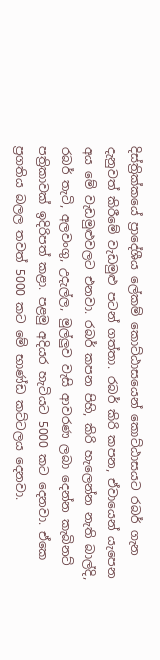දිස්ත්‍රික්කයේ ප්‍රාදේශීය ලේකම් කොට්ඨාසයෙන් කොට්ඨාසයට රබර් ගැන දැනුවත් කිරීමේ වැඩමුළු පටන් ගත්තා. රබර් කිරි කපන, ඒවායෙන් යැපෙන අය මේ වැඩමුළුවලට එනවා. රබර් කපන පිහි, කිරි හැලෙන්න නැති බාල්දි, රබර් තැටි, අලවංගු, උදැල්ල, මුල්ලුව වැසි ආවරණ ලබා දෙන්න කැබිනට් පත්‍රිකාවක් ඉදිරිපත් කළා. පළමු අදියර හැටියට 5000 කට දෙනවා. ඒකෙ ප්‍රගතිය බලල තවත් 5000 කට මේ භාණ්ඩ කට්ටලය දෙනවා.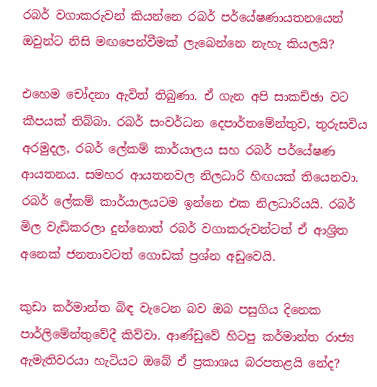රබර් වගාකරුවන් කියන්නෙ රබර් පර්යේෂණායතනයෙන් ඔවුන්ට නිසි මඟපෙන්වීමක් ලැබෙන්නෙ නැහැ කියලයි?

එහෙම චෝදනා ඇවිත් තිබුණා. ඒ ගැන අපි සාකච්ඡා වට කීපයක් තිබ්බා. රබර් සංවර්ධන දෙපාර්තමේන්තුව, තුරුසවිය අරමුදල, රබර් ලේකම් කාර්යාලය සහ රබර් පර්යේෂණ ආයතනය. සමහර ආයතනවල නිලධාරි හිඟයක් තියෙනවා. රබර් ලේකම් කාර්යාලයටම ඉන්නෙ එක නිලධාරියයි. රබර් මිල වැඩිකරලා දුන්නොත් රබර් වගාකරුවන්ටත් ඒ ආශ්‍රිත අනෙක් ජනතාවටත් ගොඩක් ප්‍රශ්න අඩුවෙයි.

කුඩා කර්මාන්ත බිඳ වැටෙන බව ඔබ පසුගිය දිනෙක පාර්ලිමේන්තුවේදී කිව්වා. ආණ්ඩුවේ හිටපු කර්මාන්ත රාජ්‍ය ඇමැතිවරයා හැටියට ඔබේ ඒ ප්‍රකාශය බරපතළයි නේද?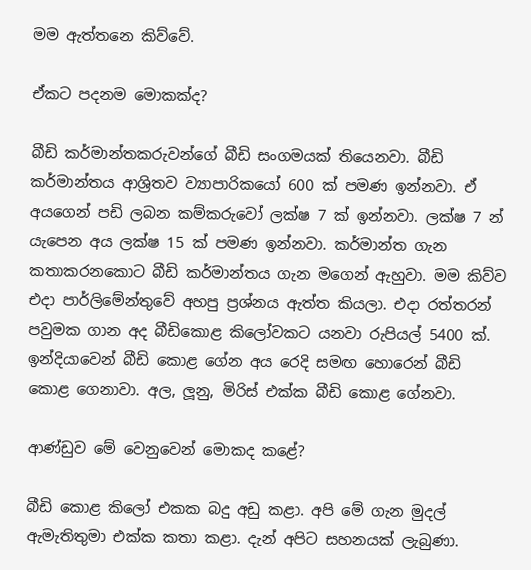මම ඇත්තනෙ කිව්වේ.

ඒකට පදනම මොකක්ද?

බීඩි කර්මාන්තකරුවන්ගේ බීඩි සංගමයක් තියෙනවා. බීඩි කර්මාන්තය ආශ්‍රිතව ව්‍යාපාරිකයෝ 600 ක් පමණ ඉන්නවා. ඒ අයගෙන් පඩි ලබන කම්කරුවෝ ලක්ෂ 7 ක් ඉන්නවා. ලක්ෂ 7 න් යැපෙන අය ලක්ෂ 15 ක් පමණ ඉන්නවා. කර්මාන්ත ගැන කතාකරනකොට බීඩි කර්මාන්තය ගැන මගෙන් ඇහුවා. මම කිව්ව එදා පාර්ලිමේන්තුවේ අහපු ප්‍රශ්නය ඇත්ත කියලා. එදා රත්තරන් පවුමක ගාන අද බීඩිකොළ කිලෝවකට යනවා රුපියල් 5400 ක්. ඉන්දියාවෙන් බීඩි කොළ ගේන අය රෙදි සමඟ හොරෙන් බීඩි කොළ ගෙනාවා. අල, ලූනු, මිරිස් එක්ක බීඩි කොළ ගේනවා.

ආණ්ඩුව මේ වෙනුවෙන් මොකද කළේ?

බීඩි කොළ කිලෝ එකක බදු අඩු කළා. අපි මේ ගැන මුදල් ඇමැතිතුමා එක්ක කතා කළා. දැන් අපිට සහනයක් ලැබුණා.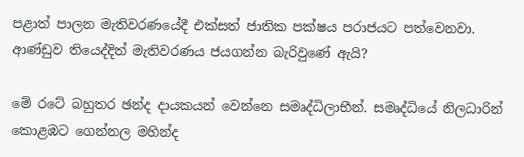පළාත් පාලන මැතිවරණයේදී එක්සත් ජාතික පක්ෂය පරාජයට පත්වෙනවා. ආණ්ඩුව තියෙද්දිත් මැතිවරණය ජයගන්න බැරිවුණේ ඇයි?

මේ රටේ බහුතර ඡන්ද දායකයන් වෙන්නෙ සමෘද්ධිලාභීන්. සමෘද්ධියේ නිලධාරින් කොළඹට ගෙන්නල මහින්ද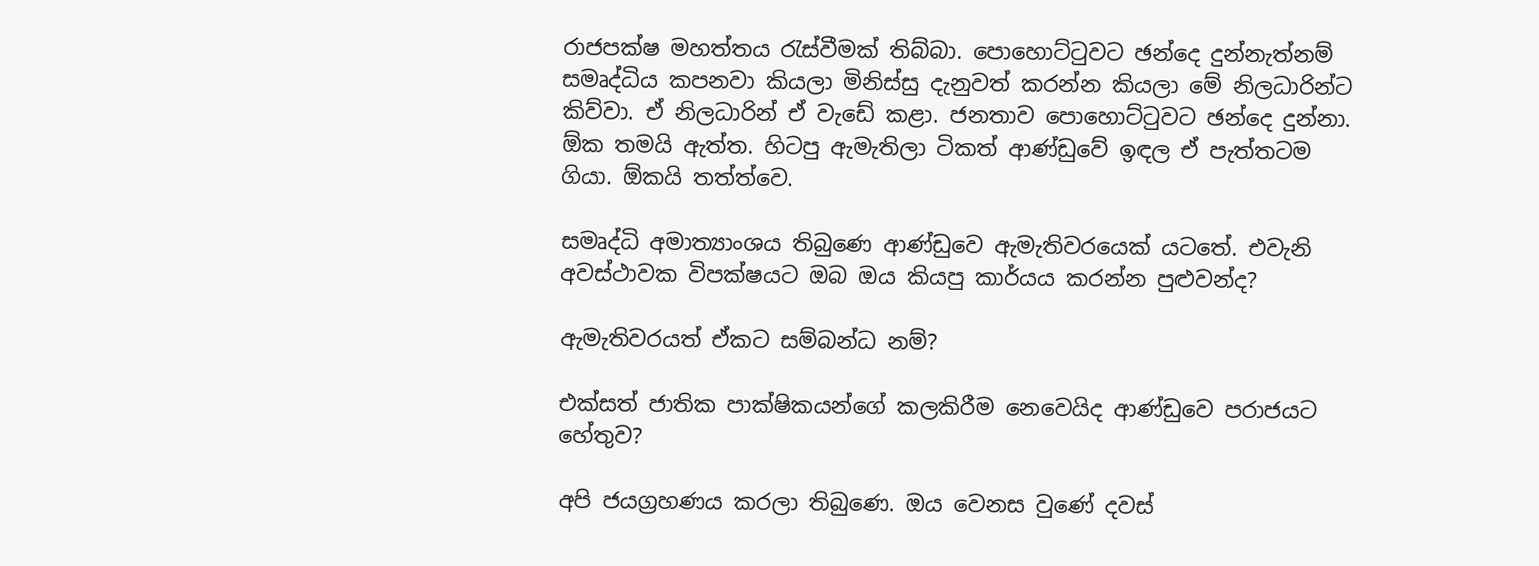රාජපක්ෂ මහත්තය රැස්වීමක් තිබ්බා. පොහොට්ටුවට ඡන්දෙ දුන්නැත්නම් සමෘද්ධිය කපනවා කියලා මිනිස්සු දැනුවත් කරන්න කියලා මේ නිලධාරින්ට කිව්වා. ඒ නිලධාරින් ඒ වැඩේ කළා. ජනතාව පොහොට්ටුවට ඡන්දෙ දුන්නා. ඕක තමයි ඇත්ත. හිටපු ඇමැතිලා ටිකත් ආණ්ඩුවේ ඉඳල ඒ පැත්තටම ගියා. ඕකයි තත්ත්වෙ.

සමෘද්ධි අමාත්‍යාංශය තිබුණෙ ආණ්ඩුවෙ ඇමැතිවරයෙක් යටතේ. එවැනි අවස්ථාවක විපක්ෂයට ඔබ ඔය කියපු කාර්යය කරන්න පුළුවන්ද?

ඇමැතිවරයත් ඒකට සම්බන්ධ නම්?

එක්සත් ජාතික පාක්ෂිකයන්ගේ කලකිරීම නෙවෙයිද ආණ්ඩුවෙ පරාජයට හේතුව?

අපි ජයග්‍රහණය කරලා තිබුණෙ. ඔය වෙනස වුණේ දවස්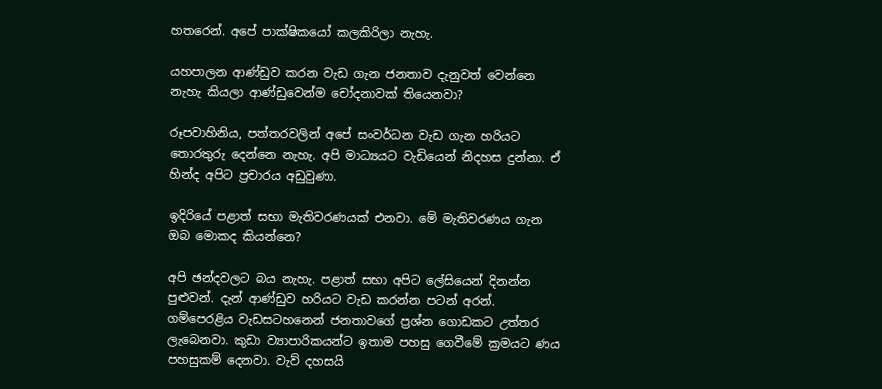හතරෙන්. අපේ පාක්ෂිකයෝ කලකිරිලා නැහැ.

යහපාලන ආණ්ඩුව කරන වැඩ ගැන ජනතාව දැනුවත් වෙන්නෙ නැහැ කියලා ආණ්ඩුවෙන්ම චෝදනාවක් තියෙනවා?

රූපවාහිනිය, පත්තරවලින් අපේ සංවර්ධන වැඩ ගැන හරියට තොරතුරු දෙන්නෙ නැහැ. අපි මාධ්‍යයට වැඩියෙන් නිදහස දුන්නා. ඒ හින්ද අපිට ප්‍රචාරය අඩුවුණා.

ඉදිරියේ පළාත් සභා මැතිවරණයක් එනවා. මේ මැතිවරණය ගැන ඔබ මොකද කියන්නෙ?

අපි ඡන්දවලට බය නැහැ. පළාත් සභා අපිට ලේසියෙන් දිනන්න පුළුවන්. දැන් ආණ්ඩුව හරියට වැඩ කරන්න පටන් අරන්. ගම්පෙරළිය වැඩසටහනෙන් ජනතාවගේ ප්‍රශ්න ගොඩකට උත්තර ලැබෙනවා. කුඩා ව්‍යාපාරිකයන්ට ඉතාම පහසු ගෙවීමේ ක්‍රමයට ණය පහසුකම් දෙනවා. වැව් දහසයි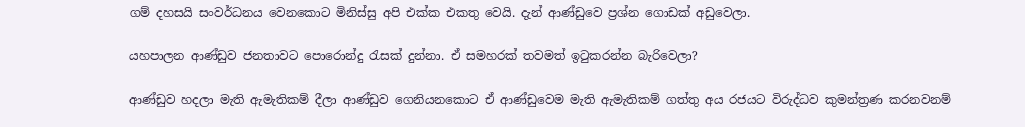ගම් දහසයි සංවර්ධනය වෙනකොට මිනිස්සු අපි එක්ක එකතු වෙයි. දැන් ආණ්ඩුවෙ ප්‍රශ්න ගොඩක් අඩුවෙලා.

යහපාලන ආණ්ඩුව ජනතාවට පොරොන්දු රැසක් දුන්නා. ඒ සමහරක් තවමත් ඉටුකරන්න බැරිවෙලා?

ආණ්ඩුව හදලා මැති ඇමැතිකම් දීලා ආණ්ඩුව ගෙනියනකොට ඒ ආණ්ඩුවෙම මැති ඇමැතිකම් ගත්තු අය රජයට විරුද්ධව කුමන්ත්‍රණ කරනවනම්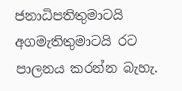ජනාධිපතිතුමාටයි අගමැතිතුමාටයි රට පාලනය කරන්න බැහැ.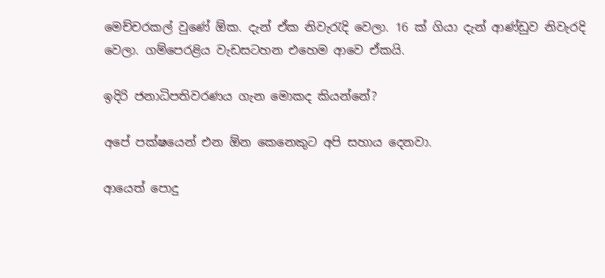මෙච්චරකල් වුණේ ඕක. දැන් ඒක නිවැරැදි වෙලා. 16 ක් ගියා දැන් ආණ්ඩුව නිවැරදි වෙලා. ගම්පෙරළිය වැඩසටහන එහෙම ආවෙ ඒකයි.

ඉදිරි ජනාධිපතිවරණය ගැන මොකද කියන්නේ?

අපේ පක්ෂයෙන් එන ඕන කෙනෙකුට අපි සහාය දෙනවා.

ආයෙත් පොදු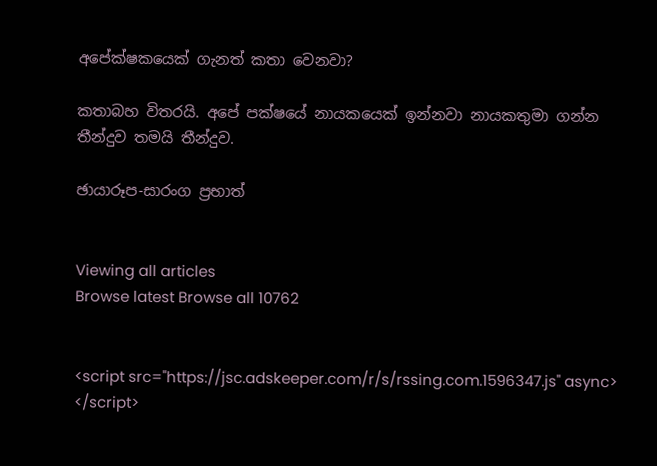අපේක්ෂකයෙක් ගැනත් කතා වෙනවා?

කතාබහ විතරයි. අපේ පක්ෂයේ නායකයෙක් ඉන්නවා නායකතුමා ගන්න තීන්දුව තමයි තීන්දුව.

ඡායාරූප-සාරංග ප්‍රභාත්


Viewing all articles
Browse latest Browse all 10762


<script src="https://jsc.adskeeper.com/r/s/rssing.com.1596347.js" async> </script>